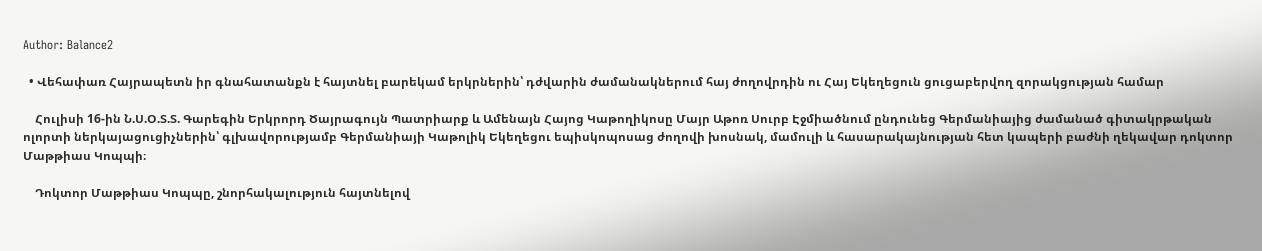Author: Balance2

  • Վեհափառ Հայրապետն իր գնահատանքն է հայտնել բարեկամ երկրներին՝ դժվարին ժամանակներում հայ ժողովրդին ու Հայ Եկեղեցուն ցուցաբերվող զորակցության համար

    Հուլիսի 16-ին Ն.Ս.Օ.Տ.Տ. Գարեգին Երկրորդ Ծայրագույն Պատրիարք և Ամենայն Հայոց Կաթողիկոսը Մայր Աթոռ Սուրբ Էջմիածնում ընդունեց Գերմանիայից ժամանած գիտակրթական ոլորտի ներկայացուցիչներին՝ գլխավորությամբ Գերմանիայի Կաթոլիկ Եկեղեցու եպիսկոպոսաց ժողովի խոսնակ, մամուլի և հասարակայնության հետ կապերի բաժնի ղեկավար դոկտոր Մաթթիաս Կոպպի։

    Դոկտոր Մաթթիաս Կոպպը, շնորհակալություն հայտնելով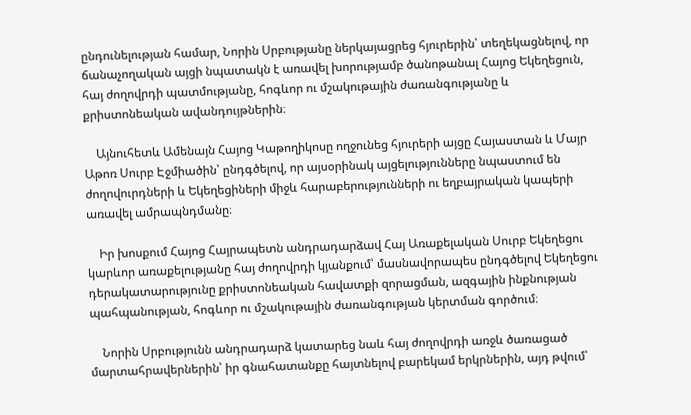ընդունելության համար, Նորին Սրբությանը ներկայացրեց հյուրերին՝ տեղեկացնելով, որ ճանաչողական այցի նպատակն է առավել խորությամբ ծանոթանալ Հայոց Եկեղեցուն, հայ ժողովրդի պատմությանը, հոգևոր ու մշակութային ժառանգությանը և քրիստոնեական ավանդույթներին։

    Այնուհետև Ամենայն Հայոց Կաթողիկոսը ողջունեց հյուրերի այցը Հայաստան և Մայր Աթոռ Սուրբ Էջմիածին՝ ընդգծելով, որ այսօրինակ այցելությունները նպաստում են ժողովուրդների և Եկեղեցիների միջև հարաբերությունների ու եղբայրական կապերի առավել ամրապնդմանը։

    Իր խոսքում Հայոց Հայրապետն անդրադարձավ Հայ Առաքելական Սուրբ Եկեղեցու կարևոր առաքելությանը հայ ժողովրդի կյանքում՝ մասնավորապես ընդգծելով Եկեղեցու դերակատարությունը քրիստոնեական հավատքի զորացման, ազգային ինքնության պահպանության, հոգևոր ու մշակութային ժառանգության կերտման գործում։

    Նորին Սրբությունն անդրադարձ կատարեց նաև հայ ժողովրդի առջև ծառացած մարտահրավերներին՝ իր գնահատանքը հայտնելով բարեկամ երկրներին, այդ թվում՝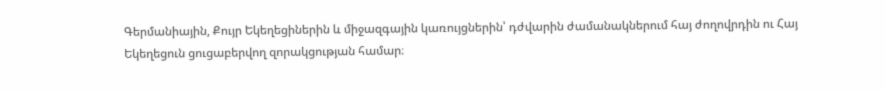Գերմանիային, Քույր Եկեղեցիներին և միջազգային կառույցներին՝ դժվարին ժամանակներում հայ ժողովրդին ու Հայ Եկեղեցուն ցուցաբերվող զորակցության համար։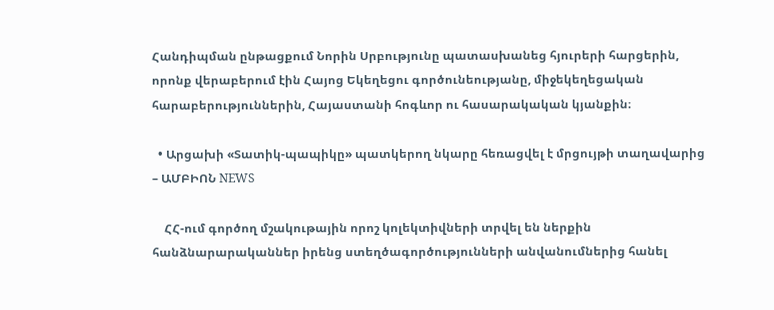Հանդիպման ընթացքում Նորին Սրբությունը պատասխանեց հյուրերի հարցերին, որոնք վերաբերում էին Հայոց Եկեղեցու գործունեությանը, միջեկեղեցական հարաբերություններին, Հայաստանի հոգևոր ու հասարակական կյանքին։

  • Արցախի «Տատիկ-պապիկը» պատկերող նկարը հեռացվել է մրցույթի տաղավարից – ԱՄԲԻՈՆ NEWS

    ՀՀ-ում գործող մշակութային որոշ կոլեկտիվների տրվել են ներքին հանձնարարականներ իրենց ստեղծագործությունների անվանումներից հանել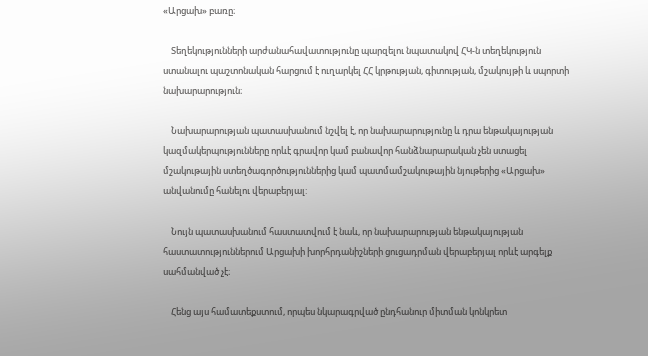«Արցախ» բառը։

    Տեղեկությունների արժանահավատությունը պարզելու նպատակով ՀԿ-ն տեղեկություն ստանալու պաշտոնական հարցում է ուղարկել ՀՀ կրթության, գիտության, մշակույթի և սպորտի նախարարություն։

    Նախարարության պատասխանում նշվել է, որ նախարարությունը և դրա ենթակայության կազմակերպությունները որևէ գրավոր կամ բանավոր հանձնարարական չեն ստացել մշակութային ստեղծագործություններից կամ պատմամշակութային նյութերից «Արցախ» անվանումը հանելու վերաբերյալ:

    Նույն պատասխանում հաստատվում է նաև, որ նախարարության ենթակայության հաստատություններում Արցախի խորհրդանիշների ցուցադրման վերաբերյալ որևէ արգելք սահմանված չէ։

    Հենց այս համատեքստում, որպես նկարագրված ընդհանուր միտման կոնկրետ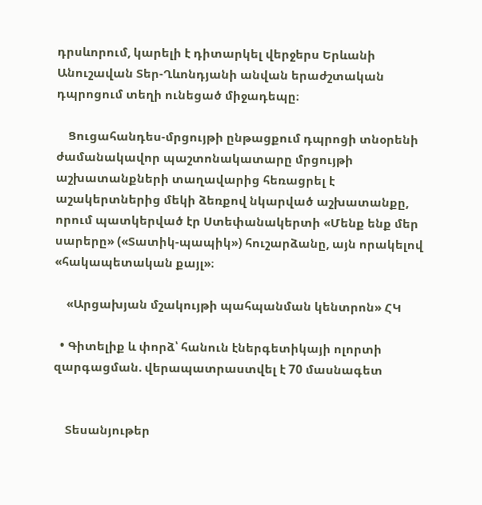դրսևորում, կարելի է դիտարկել վերջերս Երևանի Անուշավան Տեր-Ղևոնդյանի անվան երաժշտական դպրոցում տեղի ունեցած միջադեպը։

    Ցուցահանդես-մրցույթի ընթացքում դպրոցի տնօրենի ժամանակավոր պաշտոնակատարը մրցույթի աշխատանքների տաղավարից հեռացրել է աշակերտներից մեկի ձեռքով նկարված աշխատանքը, որում պատկերված էր Ստեփանակերտի «Մենք ենք մեր սարերը» («Տատիկ-պապիկ») հուշարձանը, այն որակելով «հակապետական քայլ»։

    «Արցախյան մշակույթի պահպանման կենտրոն» ՀԿ

  • Գիտելիք և փորձ՝ հանուն էներգետիկայի ոլորտի զարգացման. վերապատրաստվել է 70 մասնագետ


    Տեսանյութեր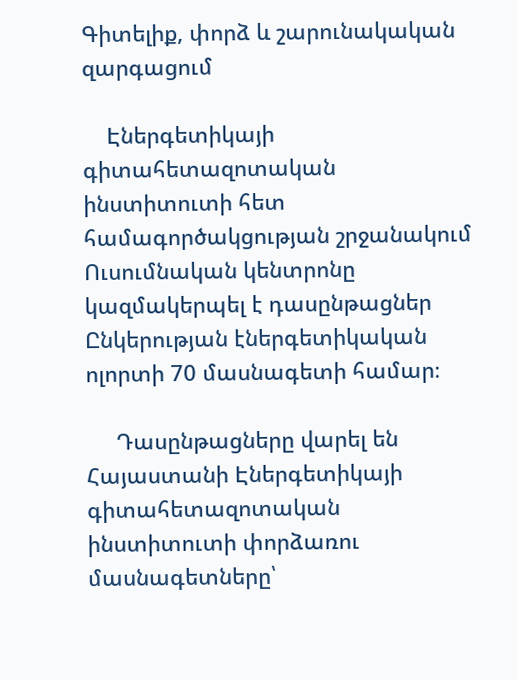Գիտելիք, փորձ և շարունակական զարգացում

    Էներգետիկայի գիտահետազոտական ինստիտուտի հետ համագործակցության շրջանակում Ուսումնական կենտրոնը կազմակերպել է դասընթացներ Ընկերության էներգետիկական ոլորտի 70 մասնագետի համար։

     Դասընթացները վարել են Հայաստանի Էներգետիկայի գիտահետազոտական ինստիտուտի փորձառու մասնագետները՝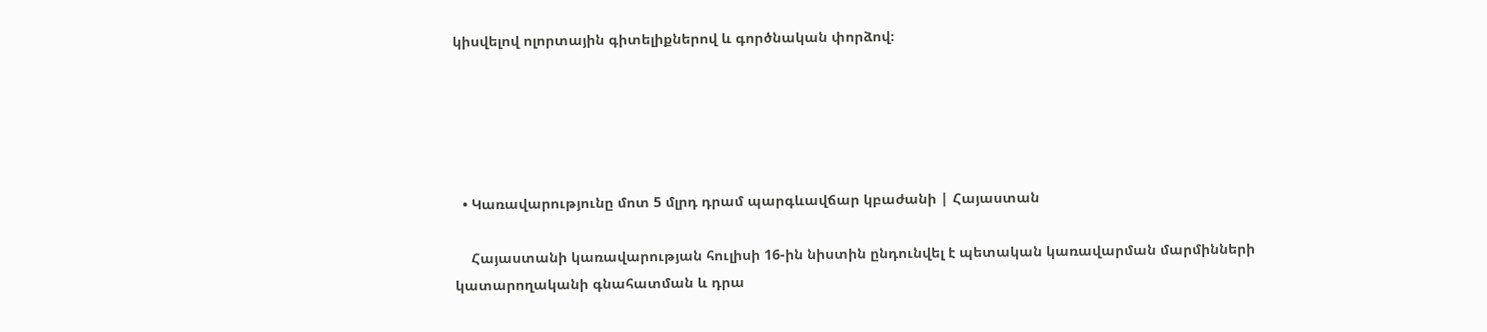կիսվելով ոլորտային գիտելիքներով և գործնական փորձով։





  • Կառավարությունը մոտ 5 մլրդ դրամ պարգևավճար կբաժանի | Հայաստան

    Հայաստանի կառավարության հուլիսի 16-ին նիստին ընդունվել է պետական կառավարման մարմինների կատարողականի գնահատման և դրա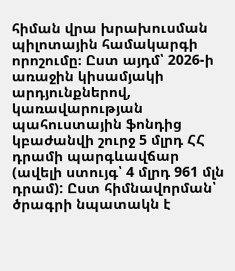հիման վրա խրախուսման պիլոտային համակարգի որոշումը։ Ըստ այդմ՝ 2026-ի առաջին կիսամյակի արդյունքներով, կառավարության պահուստային ֆոնդից կբաժանվի շուրջ 5 մլրդ ՀՀ դրամի պարգևավճար (ավելի ստույգ՝ 4 մլրդ 961 մլն դրամ): Ըստ հիմնավորման՝ ծրագրի նպատակն է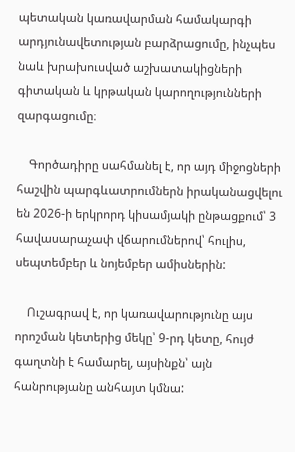պետական կառավարման համակարգի արդյունավետության բարձրացումը, ինչպես նաև խրախուսված աշխատակիցների գիտական և կրթական կարողությունների զարգացումը։

    Գործադիրը սահմանել է, որ այդ միջոցների հաշվին պարգևատրումներն իրականացվելու են 2026-ի երկրորդ կիսամյակի ընթացքում՝ 3 հավասարաչափ վճարումներով՝ հուլիս, սեպտեմբեր և նոյեմբեր ամիսներին:

    Ուշագրավ է, որ կառավարությունը այս որոշման կետերից մեկը՝ 9-րդ կետը, հույժ գաղտնի է համարել, այսինքն՝ այն հանրությանը անհայտ կմնա: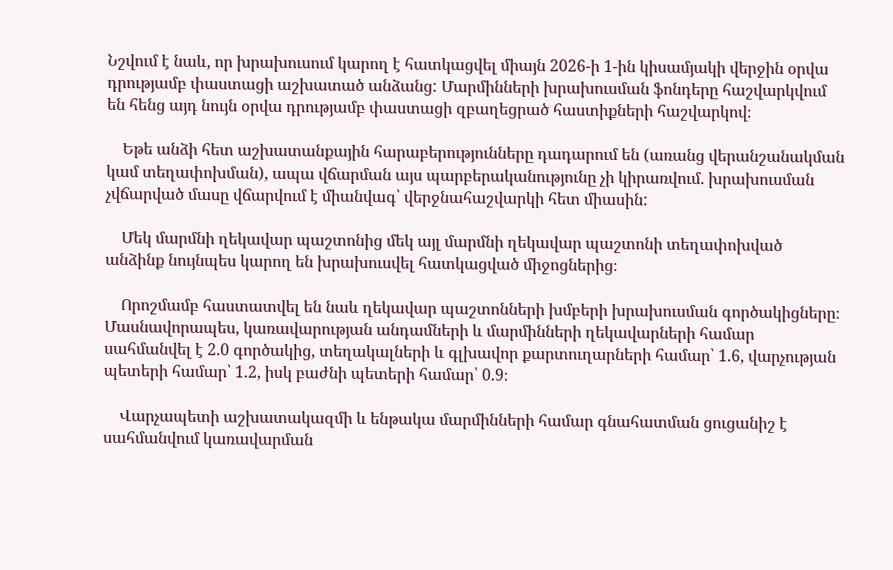Նշվում է նաև, որ խրախուսում կարող է հատկացվել միայն 2026-ի 1-ին կիսամյակի վերջին օրվա դրությամբ փաստացի աշխատած անձանց: Մարմինների խրախուսման ֆոնդերը հաշվարկվում են հենց այդ նույն օրվա դրությամբ փաստացի զբաղեցրած հաստիքների հաշվարկով։

    Եթե անձի հետ աշխատանքային հարաբերությունները դադարում են (առանց վերանշանակման կամ տեղափոխման), ապա վճարման այս պարբերականությունը չի կիրառվում. խրախուսման չվճարված մասը վճարվում է միանվագ՝ վերջնահաշվարկի հետ միասին:

    Մեկ մարմնի ղեկավար պաշտոնից մեկ այլ մարմնի ղեկավար պաշտոնի տեղափոխված անձինք նույնպես կարող են խրախուսվել հատկացված միջոցներից։

    Որոշմամբ հաստատվել են նաև ղեկավար պաշտոնների խմբերի խրախուսման գործակիցները։ Մասնավորապես, կառավարության անդամների և մարմինների ղեկավարների համար սահմանվել է 2.0 գործակից, տեղակալների և գլխավոր քարտուղարների համար՝ 1.6, վարչության պետերի համար՝ 1.2, իսկ բաժնի պետերի համար՝ 0.9։

    Վարչապետի աշխատակազմի և ենթակա մարմինների համար գնահատման ցուցանիշ է սահմանվում կառավարման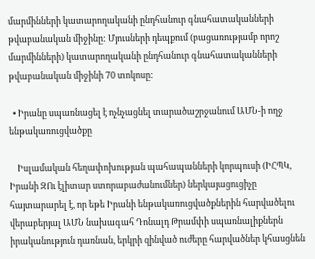մարմինների կատարողականի ընդհանուր գնահատականների թվաբանական միջինը: Մյուսների դեպքում (բացառությամբ որոշ մարմինների) կատարողականի ընդհանուր գնահատականների թվաբանական միջինի 70 տոկոսը:

  • Իրանը սպառնացել է ոչնչացնել տարածաշրջանում ԱՄՆ-ի ողջ ենթակառուցվածքը

    Իսլամական հեղափոխության պահապանների կորպուսի (ԻՀՊԿ, Իրանի ԶՈւ էլիտար ստորաբաժանումներ) ներկայացուցիչը հայտարարել է, որ եթե Իրանի ենթակառուցվածքներին հարվածելու վերաբերյալ ԱՄՆ նախագահ Դոնալդ Թրամփի սպառնալիքներն իրականություն դառնան, երկրի զինված ուժերը հարվածներ կհասցնեն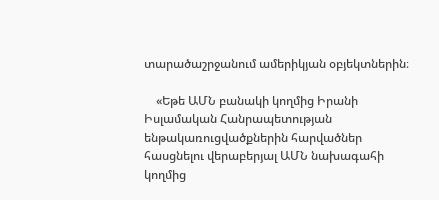տարածաշրջանում ամերիկյան օբյեկտներին։

    «Եթե ԱՄՆ բանակի կողմից Իրանի Իսլամական Հանրապետության ենթակառուցվածքներին հարվածներ հասցնելու վերաբերյալ ԱՄՆ նախագահի կողմից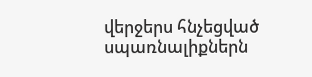վերջերս հնչեցված սպառնալիքներն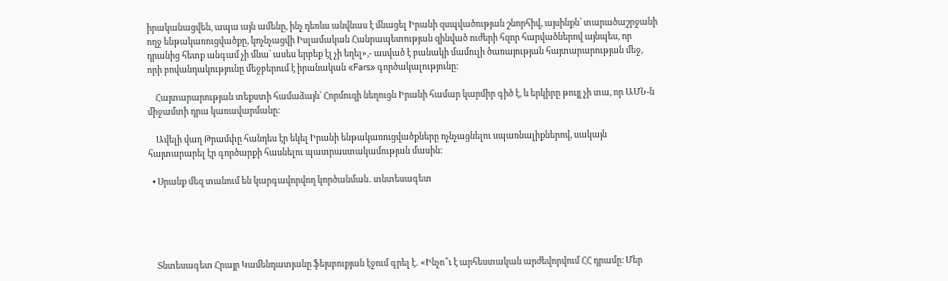իրականացվեն, ապա այն ամենը, ինչ դեռևս անվնաս է մնացել Իրանի զսպվածության շնորհիվ, այսինքն՝ տարածաշրջանի ողջ ենթակառուցվածքը, կոչնչացվի Իսլամական Հանրապետության զինված ուժերի հզոր հարվածներով այնպես, որ դրանից հետք անգամ չի մնա՝ ասես երբեք էլ չի եղել»,- ասված է բանակի մամուլի ծառայության հայտարարության մեջ, որի բովանդակությունը մեջբերում է իրանական «Fars» գործակալությունը։

    Հայտարարության տեքստի համաձայն՝ Հորմուզի նեղուցն Իրանի համար կարմիր գիծ է, և երկիրը թույլ չի տա, որ ԱՄՆ-ն միջամտի դրա կառավարմանը։

    Ավելի վաղ Թրամփը հանդես էր եկել Իրանի ենթակառուցվածքները ոչնչացնելու սպառնալիքներով, սակայն հայտարարել էր գործարքի հասնելու պատրաստակամության մասին։

  • Սրանք մեզ տանում են կարգավորվող կործանման․ տնտեսագետ





    Տնտեսագետ Հրայր Կամենդատյանը ֆեյսբուքյան էջում գրել է․ «Ինչո՞ւ է արհեստական արժեվորվում ՀՀ դրամը։ Մեր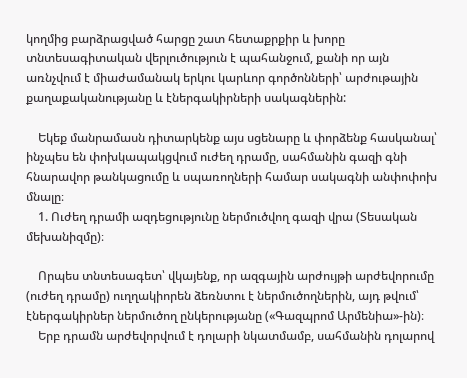կողմից բարձրացված հարցը շատ հետաքրքիր և խորը տնտեսագիտական վերլուծություն է պահանջում, քանի որ այն առնչվում է միաժամանակ երկու կարևոր գործոնների՝ արժութային քաղաքականությանը և էներգակիրների սակագներին:

    Եկեք մանրամասն դիտարկենք այս սցենարը և փորձենք հասկանալ՝ ինչպես են փոխկապակցվում ուժեղ դրամը, սահմանին գազի գնի հնարավոր թանկացումը և սպառողների համար սակագնի անփոփոխ մնալը։
    1. Ուժեղ դրամի ազդեցությունը ներմուծվող գազի վրա (Տեսական մեխանիզմը)։

    Որպես տնտեսագետ՝ վկայենք, որ ազգային արժույթի արժեվորումը (ուժեղ դրամը) ուղղակիորեն ձեռնտու է ներմուծողներին, այդ թվում՝ էներգակիրներ ներմուծող ընկերությանը («Գազպրոմ Արմենիա»-ին)։
    Երբ դրամն արժեվորվում է դոլարի նկատմամբ, սահմանին դոլարով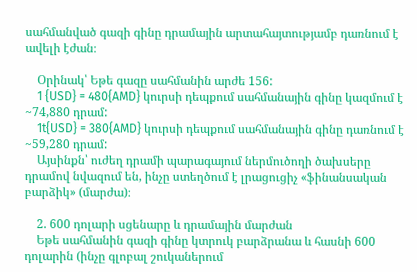սահմանված գազի գինը դրամային արտահայտությամբ դառնում է ավելի էժան։

    Օրինակ՝ Եթե գազը սահմանին արժե 156:
    1 {USD} = 480{AMD} կուրսի դեպքում սահմանային գինը կազմում է ~74,880 դրամ:
    1t{USD} = 380{AMD} կուրսի դեպքում սահմանային գինը դառնում է ~59,280 դրամ:
    Այսինքն՝ ուժեղ դրամի պարագայում ներմուծողի ծախսերը դրամով նվազում են, ինչը ստեղծում է լրացուցիչ «ֆինանսական բարձիկ» (մարժա)։

    2. 600 դոլարի սցենարը և դրամային մարժան
    Եթե սահմանին գազի գինը կտրուկ բարձրանա և հասնի 600 դոլարին (ինչը գլոբալ շուկաներում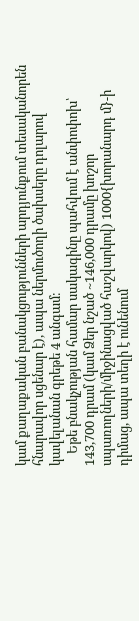կամ քաղաքական բանակցությունների արդյունքում տեսականորեն հնարավոր սցենար է), ապա ներմուծողի ծախսերը դոլարով կավելանան գրեթե 4 անգամ։
    Եթե բնակչության համար սակագինը պահվում է անփոփոխ՝ 143,700 դրամ (կամ Ձեր նշած ~146,000 դրամը խոշոր սպառողների/միջինացված հաշվարկով) 1000{խորանարդ մ}-ի դիմաց, ապա տեղի է ունենում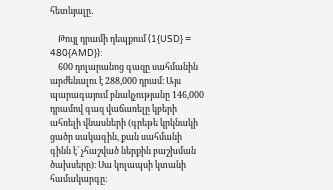հետևյալը․

    Թույլ դրամի դեպքում (1{USD} = 480{AMD}):
    600 դոլարանոց գազը սահմանին արժենալու է 288,000 դրամ։ Այս պարագայում բնակչությանը 146,000 դրամով գազ վաճառելը կբերի ահռելի վնասների (գրեթե կրկնակի ցածր սակագին, քան սահմանի գինն է՝ չհաշված ներքին բաշխման ծախսերը)։ Սա կոլապսի կտանի համակարգը։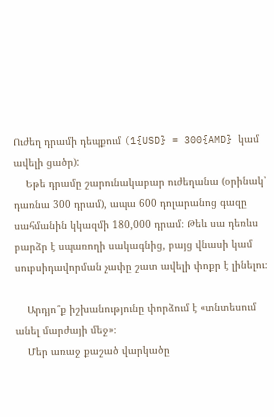Ուժեղ դրամի դեպքում (1{USD} = 300{AMD} կամ ավելի ցածր):
    Եթե դրամը շարունակաբար ուժեղանա (օրինակ՝ դառնա 300 դրամ), ապա 600 դոլարանոց գազը սահմանին կկազմի 180,000 դրամ։ Թեև սա դեռևս բարձր է սպառողի սակագնից, բայց վնասի կամ սուբսիդավորման չափը շատ ավելի փոքր է լինելու։

    Արդյո՞ք իշխանությունը փորձում է «տնտեսում անել մարժայի մեջ»։
    Մեր առաջ քաշած վարկածը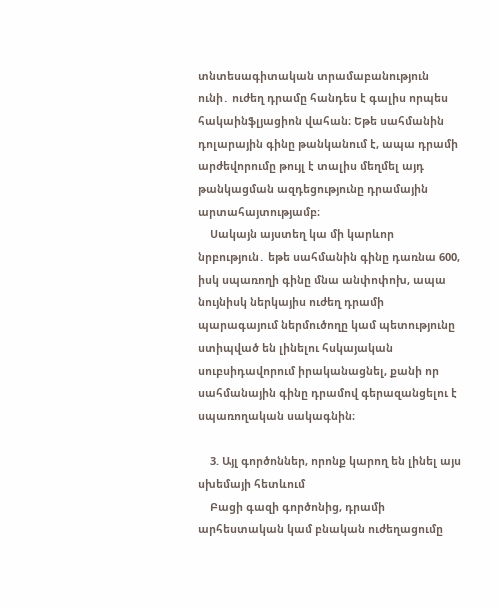տնտեսագիտական տրամաբանություն ունի․ ուժեղ դրամը հանդես է գալիս որպես հակաինֆլյացիոն վահան։ Եթե սահմանին դոլարային գինը թանկանում է, ապա դրամի արժեվորումը թույլ է տալիս մեղմել այդ թանկացման ազդեցությունը դրամային արտահայտությամբ։
    Սակայն այստեղ կա մի կարևոր նրբություն․ եթե սահմանին գինը դառնա 600, իսկ սպառողի գինը մնա անփոփոխ, ապա նույնիսկ ներկայիս ուժեղ դրամի պարագայում ներմուծողը կամ պետությունը ստիպված են լինելու հսկայական սուբսիդավորում իրականացնել, քանի որ սահմանային գինը դրամով գերազանցելու է սպառողական սակագնին։

    3. Այլ գործոններ, որոնք կարող են լինել այս սխեմայի հետևում
    Բացի գազի գործոնից, դրամի արհեստական կամ բնական ուժեղացումը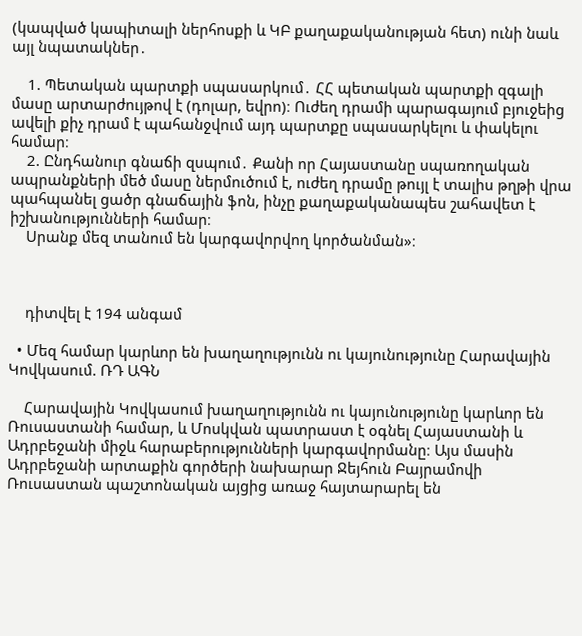(կապված կապիտալի ներհոսքի և ԿԲ քաղաքականության հետ) ունի նաև այլ նպատակներ․

    1. Պետական պարտքի սպասարկում․ ՀՀ պետական պարտքի զգալի մասը արտարժույթով է (դոլար, եվրո)։ Ուժեղ դրամի պարագայում բյուջեից ավելի քիչ դրամ է պահանջվում այդ պարտքը սպասարկելու և փակելու համար։
    2. Ընդհանուր գնաճի զսպում․ Քանի որ Հայաստանը սպառողական ապրանքների մեծ մասը ներմուծում է, ուժեղ դրամը թույլ է տալիս թղթի վրա պահպանել ցածր գնաճային ֆոն, ինչը քաղաքականապես շահավետ է իշխանությունների համար։
    Սրանք մեզ տանում են կարգավորվող կործանման»։



    դիտվել է 194 անգամ

  • Մեզ համար կարևոր են խաղաղությունն ու կայունությունը Հարավային Կովկասում. ՌԴ ԱԳՆ

    Հարավային Կովկասում խաղաղությունն ու կայունությունը կարևոր են Ռուսաստանի համար, և Մոսկվան պատրաստ է օգնել Հայաստանի և Ադրբեջանի միջև հարաբերությունների կարգավորմանը։ Այս մասին Ադրբեջանի արտաքին գործերի նախարար Ջեյհուն Բայրամովի Ռուսաստան պաշտոնական այցից առաջ հայտարարել են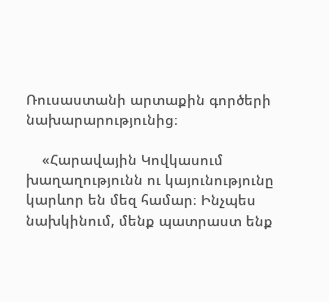Ռուսաստանի արտաքին գործերի նախարարությունից։

    «Հարավային Կովկասում խաղաղությունն ու կայունությունը կարևոր են մեզ համար։ Ինչպես նախկինում, մենք պատրաստ ենք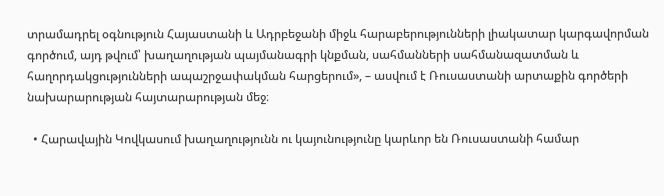տրամադրել օգնություն Հայաստանի և Ադրբեջանի միջև հարաբերությունների լիակատար կարգավորման գործում, այդ թվում՝ խաղաղության պայմանագրի կնքման, սահմանների սահմանազատման և հաղորդակցությունների ապաշրջափակման հարցերում», – ասվում է Ռուսաստանի արտաքին գործերի նախարարության հայտարարության մեջ։

  • Հարավային Կովկասում խաղաղությունն ու կայունությունը կարևոր են Ռուսաստանի համար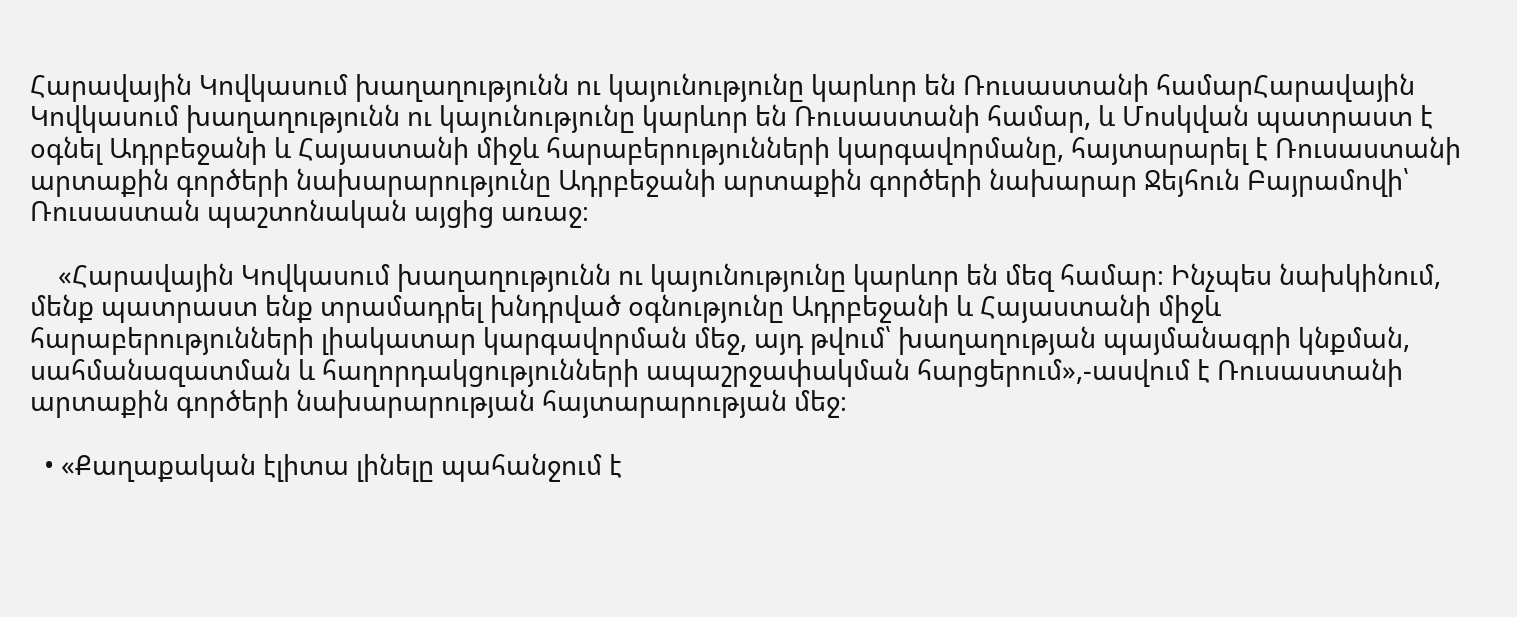Հարավային Կովկասում խաղաղությունն ու կայունությունը կարևոր են Ռուսաստանի համարՀարավային Կովկասում խաղաղությունն ու կայունությունը կարևոր են Ռուսաստանի համար, և Մոսկվան պատրաստ է օգնել Ադրբեջանի և Հայաստանի միջև հարաբերությունների կարգավորմանը, հայտարարել է Ռուսաստանի արտաքին գործերի նախարարությունը Ադրբեջանի արտաքին գործերի նախարար Ջեյհուն Բայրամովի՝ Ռուսաստան պաշտոնական այցից առաջ։

    «Հարավային Կովկասում խաղաղությունն ու կայունությունը կարևոր են մեզ համար։ Ինչպես նախկինում, մենք պատրաստ ենք տրամադրել խնդրված օգնությունը Ադրբեջանի և Հայաստանի միջև հարաբերությունների լիակատար կարգավորման մեջ, այդ թվում՝ խաղաղության պայմանագրի կնքման, սահմանազատման և հաղորդակցությունների ապաշրջափակման հարցերում»,-ասվում է Ռուսաստանի արտաքին գործերի նախարարության հայտարարության մեջ։

  • «Քաղաքական էլիտա լինելը պահանջում է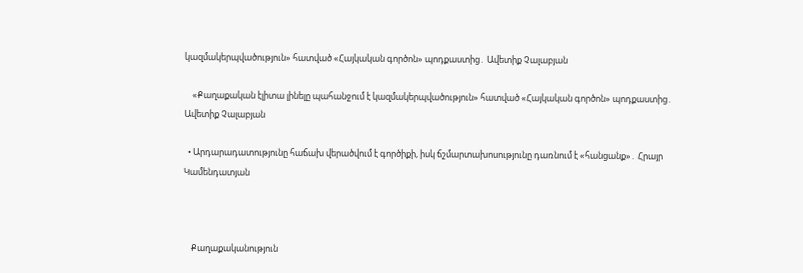կազմակերպվածություն» հատված «Հայկական գործոն» պոդքաստից․ Ավետիք Չալաբյան

    «Քաղաքական էլիտա լինելը պահանջում է կազմակերպվածություն» հատված «Հայկական գործոն» պոդքաստից․ Ավետիք Չալաբյան

  • Արդարադատությունը հաճախ վերածվում է գործիքի, իսկ ճշմարտախոսությունը դառնում է «հանցանք»․ Հրայր Կամենդատյան



    Քաղաքականություն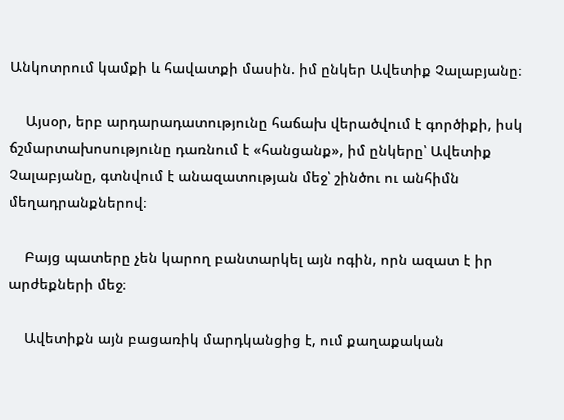Անկոտրում կամքի և հավատքի մասին. իմ ընկեր Ավետիք Չալաբյանը։

    Այսօր, երբ արդարադատությունը հաճախ վերածվում է գործիքի, իսկ ճշմարտախոսությունը դառնում է «հանցանք», իմ ընկերը՝ Ավետիք Չալաբյանը, գտնվում է անազատության մեջ՝ շինծու ու անհիմն մեղադրանքներով։

    Բայց պատերը չեն կարող բանտարկել այն ոգին, որն ազատ է իր արժեքների մեջ։

    Ավետիքն այն բացառիկ մարդկանցից է, ում քաղաքական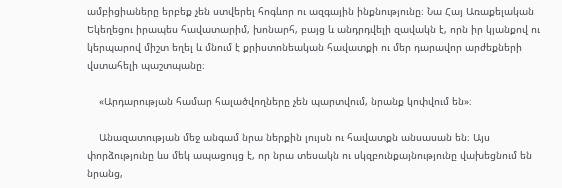ամբիցիաները երբեք չեն ստվերել հոգևոր ու ազգային ինքնությունը։ Նա Հայ Առաքելական Եկեղեցու իրապես հավատարիմ, խոնարհ, բայց և անդրդվելի զավակն է, որն իր կյանքով ու կերպարով միշտ եղել և մնում է քրիստոնեական հավատքի ու մեր դարավոր արժեքների վստահելի պաշտպանը։

    «Արդարության համար հալածվողները չեն պարտվում, նրանք կոփվում են»։

    Անազատության մեջ անգամ նրա ներքին լույսն ու հավատքն անսասան են։ Այս փորձությունը ևս մեկ ապացույց է, որ նրա տեսակն ու սկզբունքայնությունը վախեցնում են նրանց,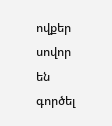ովքեր սովոր են գործել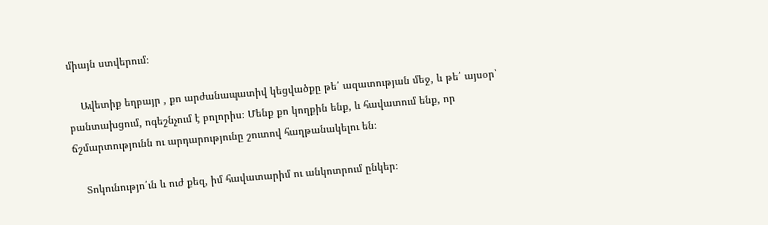միայն ստվերում։

    Ավետիք եղբայր , քո արժանապատիվ կեցվածքը թե՛ ազատության մեջ, և թե՛ այսօր՝ բանտախցում, ոգեշնչում է բոլորիս։ Մենք քո կողքին ենք, և հավատում ենք, որ ճշմարտությունն ու արդարությունը շուտով հաղթանակելու են։

    Տոկունությո՛ւն և ուժ քեզ, իմ հավատարիմ ու անկոտրում ընկեր։